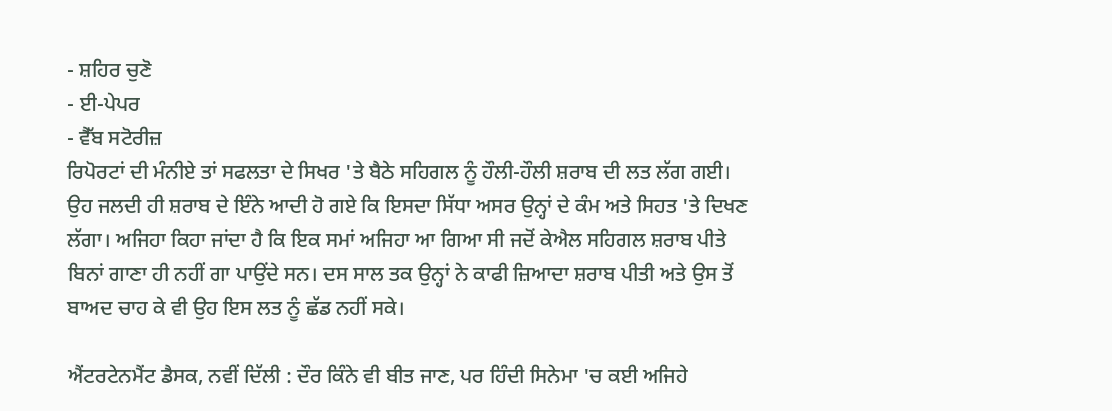- ਸ਼ਹਿਰ ਚੁਣੋ
- ਈ-ਪੇਪਰ
- ਵੈੱਬ ਸਟੋਰੀਜ਼
ਰਿਪੋਰਟਾਂ ਦੀ ਮੰਨੀਏ ਤਾਂ ਸਫਲਤਾ ਦੇ ਸਿਖਰ 'ਤੇ ਬੈਠੇ ਸਹਿਗਲ ਨੂੰ ਹੌਲੀ-ਹੌਲੀ ਸ਼ਰਾਬ ਦੀ ਲਤ ਲੱਗ ਗਈ। ਉਹ ਜਲਦੀ ਹੀ ਸ਼ਰਾਬ ਦੇ ਇੰਨੇ ਆਦੀ ਹੋ ਗਏ ਕਿ ਇਸਦਾ ਸਿੱਧਾ ਅਸਰ ਉਨ੍ਹਾਂ ਦੇ ਕੰਮ ਅਤੇ ਸਿਹਤ 'ਤੇ ਦਿਖਣ ਲੱਗਾ। ਅਜਿਹਾ ਕਿਹਾ ਜਾਂਦਾ ਹੈ ਕਿ ਇਕ ਸਮਾਂ ਅਜਿਹਾ ਆ ਗਿਆ ਸੀ ਜਦੋਂ ਕੇਐਲ ਸਹਿਗਲ ਸ਼ਰਾਬ ਪੀਤੇ ਬਿਨਾਂ ਗਾਣਾ ਹੀ ਨਹੀਂ ਗਾ ਪਾਉਂਦੇ ਸਨ। ਦਸ ਸਾਲ ਤਕ ਉਨ੍ਹਾਂ ਨੇ ਕਾਫੀ ਜ਼ਿਆਦਾ ਸ਼ਰਾਬ ਪੀਤੀ ਅਤੇ ਉਸ ਤੋਂ ਬਾਅਦ ਚਾਹ ਕੇ ਵੀ ਉਹ ਇਸ ਲਤ ਨੂੰ ਛੱਡ ਨਹੀਂ ਸਕੇ।

ਐਂਟਰਟੇਨਮੈਂਟ ਡੈਸਕ, ਨਵੀਂ ਦਿੱਲੀ : ਦੌਰ ਕਿੰਨੇ ਵੀ ਬੀਤ ਜਾਣ, ਪਰ ਹਿੰਦੀ ਸਿਨੇਮਾ 'ਚ ਕਈ ਅਜਿਹੇ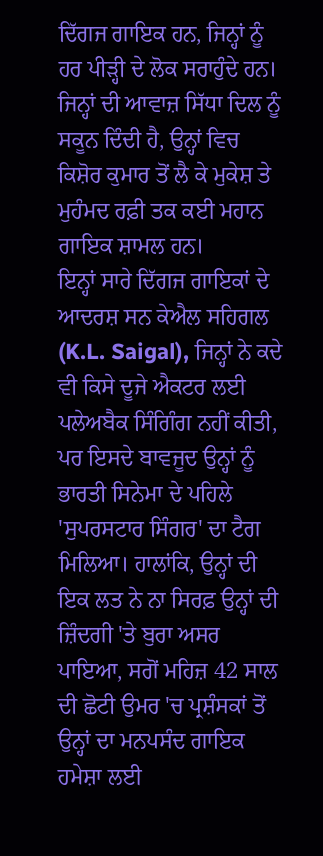ਦਿੱਗਜ ਗਾਇਕ ਹਨ, ਜਿਨ੍ਹਾਂ ਨੂੰ ਹਰ ਪੀੜ੍ਹੀ ਦੇ ਲੋਕ ਸਰਾਹੁੰਦੇ ਹਨ। ਜਿਨ੍ਹਾਂ ਦੀ ਆਵਾਜ਼ ਸਿੱਧਾ ਦਿਲ ਨੂੰ ਸਕੂਨ ਦਿੰਦੀ ਹੈ, ਉਨ੍ਹਾਂ ਵਿਚ ਕਿਸ਼ੋਰ ਕੁਮਾਰ ਤੋਂ ਲੈ ਕੇ ਮੁਕੇਸ਼ ਤੇ ਮੁਹੰਮਦ ਰਫ਼ੀ ਤਕ ਕਈ ਮਹਾਨ ਗਾਇਕ ਸ਼ਾਮਲ ਹਨ।
ਇਨ੍ਹਾਂ ਸਾਰੇ ਦਿੱਗਜ ਗਾਇਕਾਂ ਦੇ ਆਦਰਸ਼ ਸਨ ਕੇਐਲ ਸਹਿਗਲ (K.L. Saigal), ਜਿਨ੍ਹਾਂ ਨੇ ਕਦੇ ਵੀ ਕਿਸੇ ਦੂਜੇ ਐਕਟਰ ਲਈ ਪਲੇਅਬੈਕ ਸਿੰਗਿੰਗ ਨਹੀਂ ਕੀਤੀ, ਪਰ ਇਸਦੇ ਬਾਵਜੂਦ ਉਨ੍ਹਾਂ ਨੂੰ ਭਾਰਤੀ ਸਿਨੇਮਾ ਦੇ ਪਹਿਲੇ 'ਸੁਪਰਸਟਾਰ ਸਿੰਗਰ' ਦਾ ਟੈਗ ਮਿਲਿਆ। ਹਾਲਾਂਕਿ, ਉਨ੍ਹਾਂ ਦੀ ਇਕ ਲਤ ਨੇ ਨਾ ਸਿਰਫ਼ ਉਨ੍ਹਾਂ ਦੀ ਜ਼ਿੰਦਗੀ 'ਤੇ ਬੁਰਾ ਅਸਰ ਪਾਇਆ, ਸਗੋਂ ਮਹਿਜ਼ 42 ਸਾਲ ਦੀ ਛੋਟੀ ਉਮਰ 'ਚ ਪ੍ਰਸ਼ੰਸਕਾਂ ਤੋਂ ਉਨ੍ਹਾਂ ਦਾ ਮਨਪਸੰਦ ਗਾਇਕ ਹਮੇਸ਼ਾ ਲਈ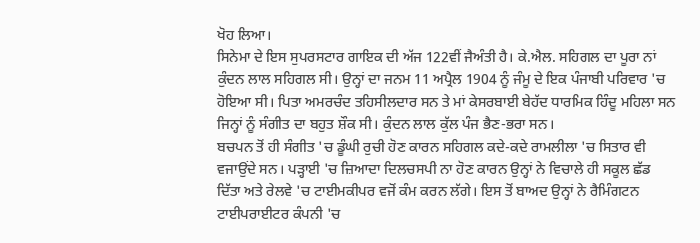ਖੋਹ ਲਿਆ।
ਸਿਨੇਮਾ ਦੇ ਇਸ ਸੁਪਰਸਟਾਰ ਗਾਇਕ ਦੀ ਅੱਜ 122ਵੀਂ ਜੈਅੰਤੀ ਹੈ। ਕੇ.ਐਲ. ਸਹਿਗਲ ਦਾ ਪੂਰਾ ਨਾਂ ਕੁੰਦਨ ਲਾਲ ਸਹਿਗਲ ਸੀ। ਉਨ੍ਹਾਂ ਦਾ ਜਨਮ 11 ਅਪ੍ਰੈਲ 1904 ਨੂੰ ਜੰਮੂ ਦੇ ਇਕ ਪੰਜਾਬੀ ਪਰਿਵਾਰ 'ਚ ਹੋਇਆ ਸੀ। ਪਿਤਾ ਅਮਰਚੰਦ ਤਹਿਸੀਲਦਾਰ ਸਨ ਤੇ ਮਾਂ ਕੇਸਰਬਾਈ ਬੇਹੱਦ ਧਾਰਮਿਕ ਹਿੰਦੂ ਮਹਿਲਾ ਸਨ ਜਿਨ੍ਹਾਂ ਨੂੰ ਸੰਗੀਤ ਦਾ ਬਹੁਤ ਸ਼ੌਕ ਸੀ। ਕੁੰਦਨ ਲਾਲ ਕੁੱਲ ਪੰਜ ਭੈਣ-ਭਰਾ ਸਨ।
ਬਚਪਨ ਤੋਂ ਹੀ ਸੰਗੀਤ 'ਚ ਡੂੰਘੀ ਰੁਚੀ ਹੋਣ ਕਾਰਨ ਸਹਿਗਲ ਕਦੇ-ਕਦੇ ਰਾਮਲੀਲਾ 'ਚ ਸਿਤਾਰ ਵੀ ਵਜਾਉਂਦੇ ਸਨ। ਪੜ੍ਹਾਈ 'ਚ ਜ਼ਿਆਦਾ ਦਿਲਚਸਪੀ ਨਾ ਹੋਣ ਕਾਰਨ ਉਨ੍ਹਾਂ ਨੇ ਵਿਚਾਲੇ ਹੀ ਸਕੂਲ ਛੱਡ ਦਿੱਤਾ ਅਤੇ ਰੇਲਵੇ 'ਚ ਟਾਈਮਕੀਪਰ ਵਜੋਂ ਕੰਮ ਕਰਨ ਲੱਗੇ। ਇਸ ਤੋਂ ਬਾਅਦ ਉਨ੍ਹਾਂ ਨੇ ਰੈਮਿੰਗਟਨ ਟਾਈਪਰਾਈਟਰ ਕੰਪਨੀ 'ਚ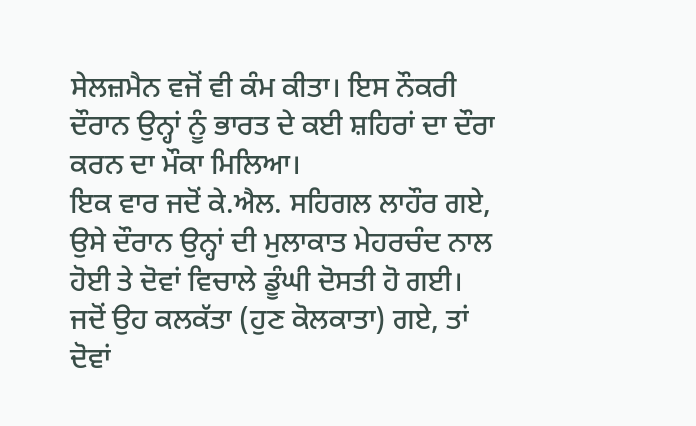ਸੇਲਜ਼ਮੈਨ ਵਜੋਂ ਵੀ ਕੰਮ ਕੀਤਾ। ਇਸ ਨੌਕਰੀ ਦੌਰਾਨ ਉਨ੍ਹਾਂ ਨੂੰ ਭਾਰਤ ਦੇ ਕਈ ਸ਼ਹਿਰਾਂ ਦਾ ਦੌਰਾ ਕਰਨ ਦਾ ਮੌਕਾ ਮਿਲਿਆ।
ਇਕ ਵਾਰ ਜਦੋਂ ਕੇ.ਐਲ. ਸਹਿਗਲ ਲਾਹੌਰ ਗਏ, ਉਸੇ ਦੌਰਾਨ ਉਨ੍ਹਾਂ ਦੀ ਮੁਲਾਕਾਤ ਮੇਹਰਚੰਦ ਨਾਲ ਹੋਈ ਤੇ ਦੋਵਾਂ ਵਿਚਾਲੇ ਡੂੰਘੀ ਦੋਸਤੀ ਹੋ ਗਈ। ਜਦੋਂ ਉਹ ਕਲਕੱਤਾ (ਹੁਣ ਕੋਲਕਾਤਾ) ਗਏ, ਤਾਂ ਦੋਵਾਂ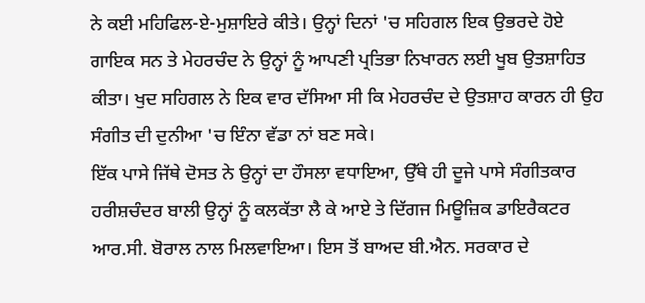ਨੇ ਕਈ ਮਹਿਫਿਲ-ਏ-ਮੁਸ਼ਾਇਰੇ ਕੀਤੇ। ਉਨ੍ਹਾਂ ਦਿਨਾਂ 'ਚ ਸਹਿਗਲ ਇਕ ਉਭਰਦੇ ਹੋਏ ਗਾਇਕ ਸਨ ਤੇ ਮੇਹਰਚੰਦ ਨੇ ਉਨ੍ਹਾਂ ਨੂੰ ਆਪਣੀ ਪ੍ਰਤਿਭਾ ਨਿਖਾਰਨ ਲਈ ਖੂਬ ਉਤਸ਼ਾਹਿਤ ਕੀਤਾ। ਖੁਦ ਸਹਿਗਲ ਨੇ ਇਕ ਵਾਰ ਦੱਸਿਆ ਸੀ ਕਿ ਮੇਹਰਚੰਦ ਦੇ ਉਤਸ਼ਾਹ ਕਾਰਨ ਹੀ ਉਹ ਸੰਗੀਤ ਦੀ ਦੁਨੀਆ 'ਚ ਇੰਨਾ ਵੱਡਾ ਨਾਂ ਬਣ ਸਕੇ।
ਇੱਕ ਪਾਸੇ ਜਿੱਥੇ ਦੋਸਤ ਨੇ ਉਨ੍ਹਾਂ ਦਾ ਹੌਸਲਾ ਵਧਾਇਆ, ਉੱਥੇ ਹੀ ਦੂਜੇ ਪਾਸੇ ਸੰਗੀਤਕਾਰ ਹਰੀਸ਼ਚੰਦਰ ਬਾਲੀ ਉਨ੍ਹਾਂ ਨੂੰ ਕਲਕੱਤਾ ਲੈ ਕੇ ਆਏ ਤੇ ਦਿੱਗਜ ਮਿਊਜ਼ਿਕ ਡਾਇਰੈਕਟਰ ਆਰ.ਸੀ. ਬੋਰਾਲ ਨਾਲ ਮਿਲਵਾਇਆ। ਇਸ ਤੋਂ ਬਾਅਦ ਬੀ.ਐਨ. ਸਰਕਾਰ ਦੇ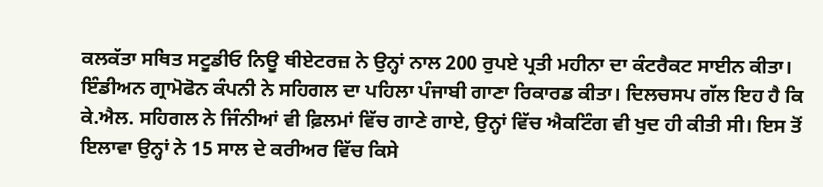ਕਲਕੱਤਾ ਸਥਿਤ ਸਟੂਡੀਓ ਨਿਊ ਥੀਏਟਰਜ਼ ਨੇ ਉਨ੍ਹਾਂ ਨਾਲ 200 ਰੁਪਏ ਪ੍ਰਤੀ ਮਹੀਨਾ ਦਾ ਕੰਟਰੈਕਟ ਸਾਈਨ ਕੀਤਾ। ਇੰਡੀਅਨ ਗ੍ਰਾਮੋਫੋਨ ਕੰਪਨੀ ਨੇ ਸਹਿਗਲ ਦਾ ਪਹਿਲਾ ਪੰਜਾਬੀ ਗਾਣਾ ਰਿਕਾਰਡ ਕੀਤਾ। ਦਿਲਚਸਪ ਗੱਲ ਇਹ ਹੈ ਕਿ ਕੇ.ਐਲ. ਸਹਿਗਲ ਨੇ ਜਿੰਨੀਆਂ ਵੀ ਫ਼ਿਲਮਾਂ ਵਿੱਚ ਗਾਣੇ ਗਾਏ, ਉਨ੍ਹਾਂ ਵਿੱਚ ਐਕਟਿੰਗ ਵੀ ਖੁਦ ਹੀ ਕੀਤੀ ਸੀ। ਇਸ ਤੋਂ ਇਲਾਵਾ ਉਨ੍ਹਾਂ ਨੇ 15 ਸਾਲ ਦੇ ਕਰੀਅਰ ਵਿੱਚ ਕਿਸੇ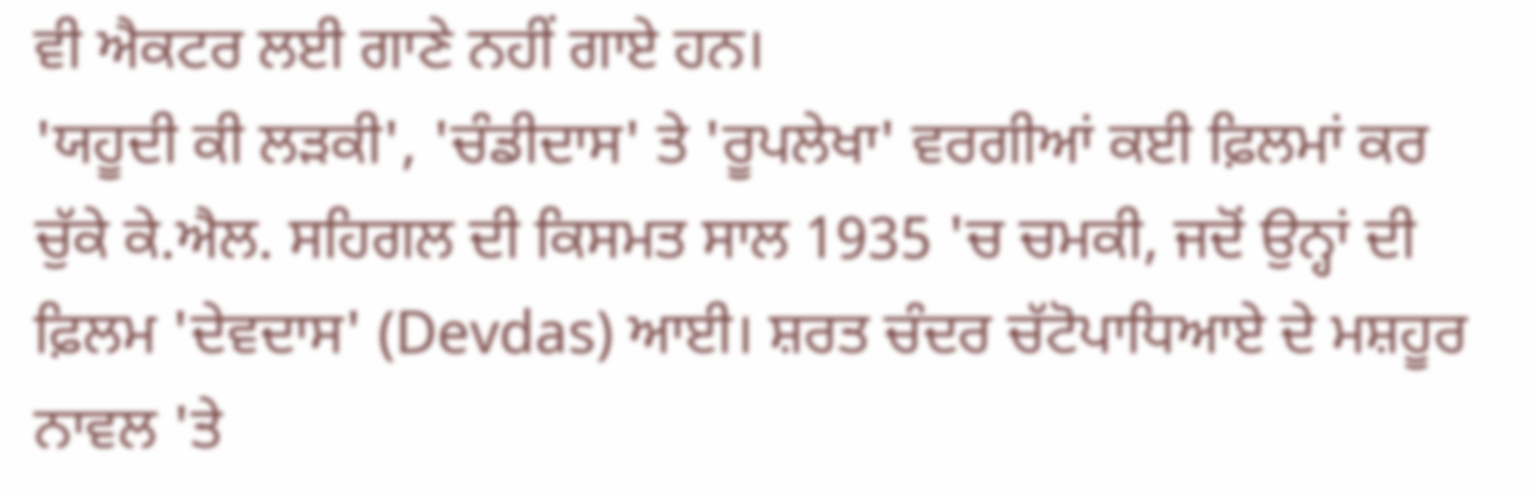ਵੀ ਐਕਟਰ ਲਈ ਗਾਣੇ ਨਹੀਂ ਗਾਏ ਹਨ।
'ਯਹੂਦੀ ਕੀ ਲੜਕੀ', 'ਚੰਡੀਦਾਸ' ਤੇ 'ਰੂਪਲੇਖਾ' ਵਰਗੀਆਂ ਕਈ ਫ਼ਿਲਮਾਂ ਕਰ ਚੁੱਕੇ ਕੇ.ਐਲ. ਸਹਿਗਲ ਦੀ ਕਿਸਮਤ ਸਾਲ 1935 'ਚ ਚਮਕੀ, ਜਦੋਂ ਉਨ੍ਹਾਂ ਦੀ ਫ਼ਿਲਮ 'ਦੇਵਦਾਸ' (Devdas) ਆਈ। ਸ਼ਰਤ ਚੰਦਰ ਚੱਟੋਪਾਧਿਆਏ ਦੇ ਮਸ਼ਹੂਰ ਨਾਵਲ 'ਤੇ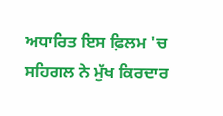ਅਧਾਰਿਤ ਇਸ ਫ਼ਿਲਮ 'ਚ ਸਹਿਗਲ ਨੇ ਮੁੱਖ ਕਿਰਦਾਰ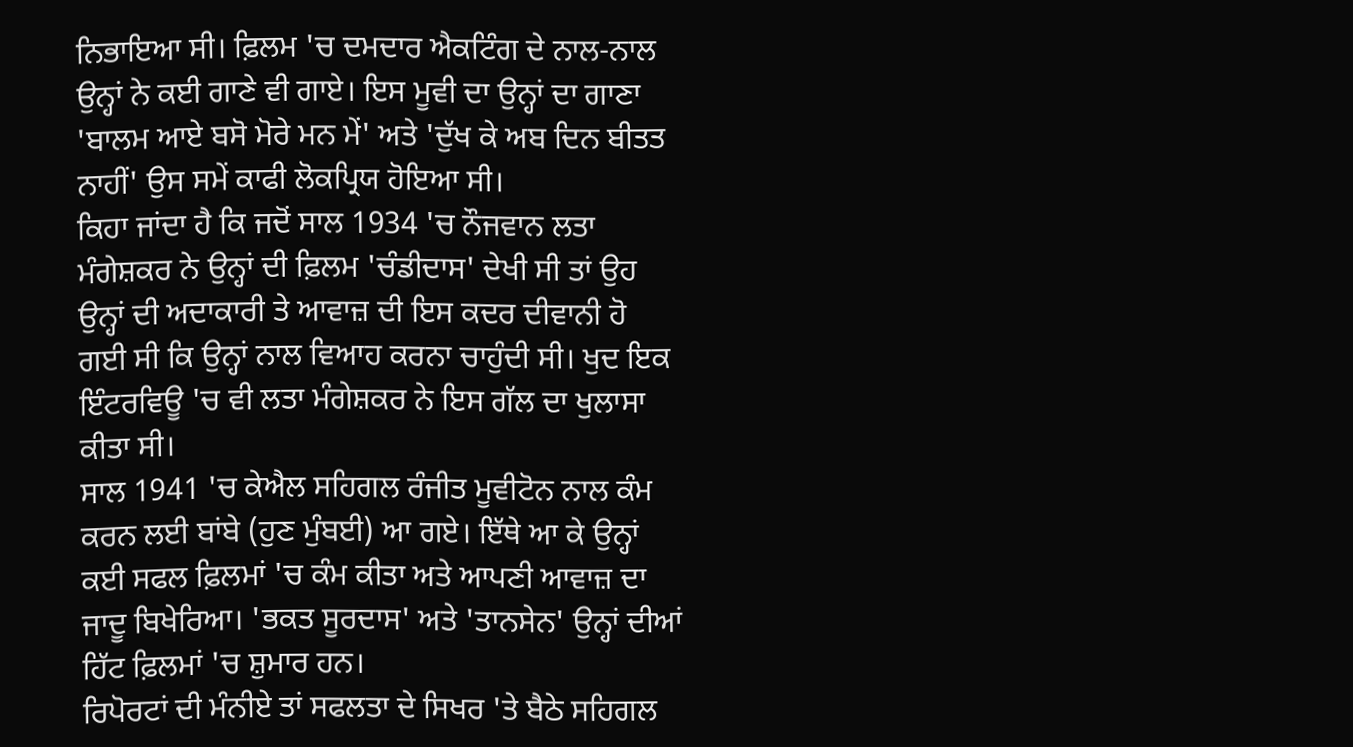ਨਿਭਾਇਆ ਸੀ। ਫ਼ਿਲਮ 'ਚ ਦਮਦਾਰ ਐਕਟਿੰਗ ਦੇ ਨਾਲ-ਨਾਲ ਉਨ੍ਹਾਂ ਨੇ ਕਈ ਗਾਣੇ ਵੀ ਗਾਏ। ਇਸ ਮੂਵੀ ਦਾ ਉਨ੍ਹਾਂ ਦਾ ਗਾਣਾ 'ਬਾਲਮ ਆਏ ਬਸੋ ਮੋਰੇ ਮਨ ਮੇਂ' ਅਤੇ 'ਦੁੱਖ ਕੇ ਅਬ ਦਿਨ ਬੀਤਤ ਨਾਹੀਂ' ਉਸ ਸਮੇਂ ਕਾਫੀ ਲੋਕਪ੍ਰਿਯ ਹੋਇਆ ਸੀ।
ਕਿਹਾ ਜਾਂਦਾ ਹੈ ਕਿ ਜਦੋਂ ਸਾਲ 1934 'ਚ ਨੌਜਵਾਨ ਲਤਾ ਮੰਗੇਸ਼ਕਰ ਨੇ ਉਨ੍ਹਾਂ ਦੀ ਫ਼ਿਲਮ 'ਚੰਡੀਦਾਸ' ਦੇਖੀ ਸੀ ਤਾਂ ਉਹ ਉਨ੍ਹਾਂ ਦੀ ਅਦਾਕਾਰੀ ਤੇ ਆਵਾਜ਼ ਦੀ ਇਸ ਕਦਰ ਦੀਵਾਨੀ ਹੋ ਗਈ ਸੀ ਕਿ ਉਨ੍ਹਾਂ ਨਾਲ ਵਿਆਹ ਕਰਨਾ ਚਾਹੁੰਦੀ ਸੀ। ਖੁਦ ਇਕ ਇੰਟਰਵਿਊ 'ਚ ਵੀ ਲਤਾ ਮੰਗੇਸ਼ਕਰ ਨੇ ਇਸ ਗੱਲ ਦਾ ਖੁਲਾਸਾ ਕੀਤਾ ਸੀ।
ਸਾਲ 1941 'ਚ ਕੇਐਲ ਸਹਿਗਲ ਰੰਜੀਤ ਮੂਵੀਟੋਨ ਨਾਲ ਕੰਮ ਕਰਨ ਲਈ ਬਾਂਬੇ (ਹੁਣ ਮੁੰਬਈ) ਆ ਗਏ। ਇੱਥੇ ਆ ਕੇ ਉਨ੍ਹਾਂ ਕਈ ਸਫਲ ਫ਼ਿਲਮਾਂ 'ਚ ਕੰਮ ਕੀਤਾ ਅਤੇ ਆਪਣੀ ਆਵਾਜ਼ ਦਾ ਜਾਦੂ ਬਿਖੇਰਿਆ। 'ਭਕਤ ਸੂਰਦਾਸ' ਅਤੇ 'ਤਾਨਸੇਨ' ਉਨ੍ਹਾਂ ਦੀਆਂ ਹਿੱਟ ਫ਼ਿਲਮਾਂ 'ਚ ਸ਼ੁਮਾਰ ਹਨ।
ਰਿਪੋਰਟਾਂ ਦੀ ਮੰਨੀਏ ਤਾਂ ਸਫਲਤਾ ਦੇ ਸਿਖਰ 'ਤੇ ਬੈਠੇ ਸਹਿਗਲ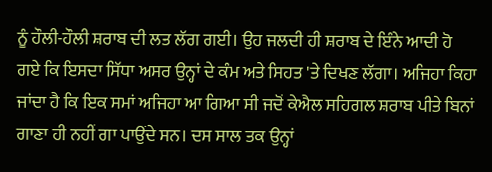ਨੂੰ ਹੌਲੀ-ਹੌਲੀ ਸ਼ਰਾਬ ਦੀ ਲਤ ਲੱਗ ਗਈ। ਉਹ ਜਲਦੀ ਹੀ ਸ਼ਰਾਬ ਦੇ ਇੰਨੇ ਆਦੀ ਹੋ ਗਏ ਕਿ ਇਸਦਾ ਸਿੱਧਾ ਅਸਰ ਉਨ੍ਹਾਂ ਦੇ ਕੰਮ ਅਤੇ ਸਿਹਤ 'ਤੇ ਦਿਖਣ ਲੱਗਾ। ਅਜਿਹਾ ਕਿਹਾ ਜਾਂਦਾ ਹੈ ਕਿ ਇਕ ਸਮਾਂ ਅਜਿਹਾ ਆ ਗਿਆ ਸੀ ਜਦੋਂ ਕੇਐਲ ਸਹਿਗਲ ਸ਼ਰਾਬ ਪੀਤੇ ਬਿਨਾਂ ਗਾਣਾ ਹੀ ਨਹੀਂ ਗਾ ਪਾਉਂਦੇ ਸਨ। ਦਸ ਸਾਲ ਤਕ ਉਨ੍ਹਾਂ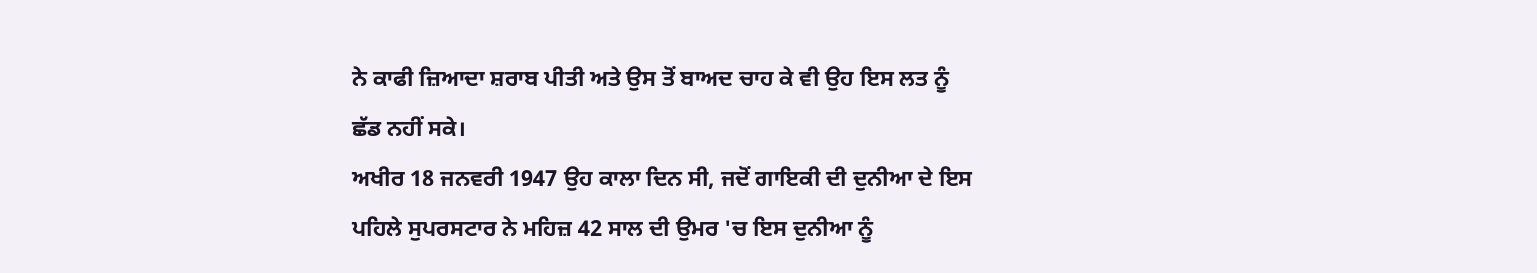ਨੇ ਕਾਫੀ ਜ਼ਿਆਦਾ ਸ਼ਰਾਬ ਪੀਤੀ ਅਤੇ ਉਸ ਤੋਂ ਬਾਅਦ ਚਾਹ ਕੇ ਵੀ ਉਹ ਇਸ ਲਤ ਨੂੰ ਛੱਡ ਨਹੀਂ ਸਕੇ।
ਅਖੀਰ 18 ਜਨਵਰੀ 1947 ਉਹ ਕਾਲਾ ਦਿਨ ਸੀ, ਜਦੋਂ ਗਾਇਕੀ ਦੀ ਦੁਨੀਆ ਦੇ ਇਸ ਪਹਿਲੇ ਸੁਪਰਸਟਾਰ ਨੇ ਮਹਿਜ਼ 42 ਸਾਲ ਦੀ ਉਮਰ 'ਚ ਇਸ ਦੁਨੀਆ ਨੂੰ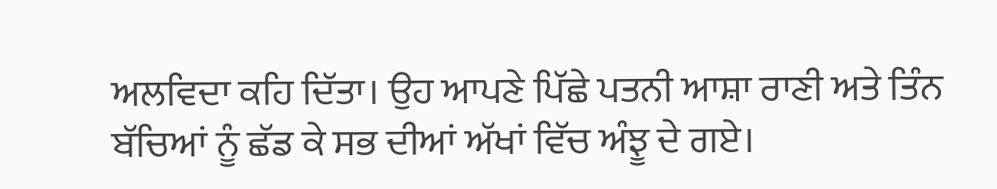ਅਲਵਿਦਾ ਕਹਿ ਦਿੱਤਾ। ਉਹ ਆਪਣੇ ਪਿੱਛੇ ਪਤਨੀ ਆਸ਼ਾ ਰਾਣੀ ਅਤੇ ਤਿੰਨ ਬੱਚਿਆਂ ਨੂੰ ਛੱਡ ਕੇ ਸਭ ਦੀਆਂ ਅੱਖਾਂ ਵਿੱਚ ਅੰਝੂ ਦੇ ਗਏ।